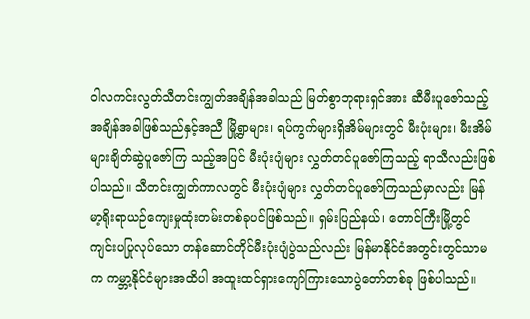ဝါလကင်းလွတ်သီတင်းကျွတ်အချိန်အခါသည် မြတ်စွာဘုရားရှင်အား ဆီမီးပူဇော်သည့် အချိန်အခါဖြစ်သည်နှင့်အညီ မြို့ရွာများ၊ ရပ်ကွက်များရှိအိမ်များတွင် မီးပုံးများ၊ မီးအိမ်များချိတ်ဆွဲပူဇော်ကြ သည့်အပြင် မီးပုံးပျံများ လွှတ်တင်ပူဇော်ကြသည့် ရာသီလည်းဖြစ်ပါသည်။ သီတင်းကျွတ်ကာလတွင် မီးပုံးပျံများ လွှတ်တင်ပူဇော်ကြသည်မှာလည်း မြန်မာ့ရိုးရာယဉ်ကျေးမှုထုံးတမ်းတစ်ခုပင်ဖြစ်သည်။ ရှမ်းပြည်နယ်၊ တောင်ကြီးမြို့တွင် ကျင်းပပြုလုပ်သော တန်ဆောင်တိုင်မီးပုံးပျံပွဲသည်လည်း မြန်မာနိုင်ငံအတွင်းတွင်သာမက ကမ္ဘာ့နိုင်ငံများအထိပါ အထူးထင်ရှားကျော်ကြားသောပွဲတော်တစ်ခု ဖြစ်ပါသည်။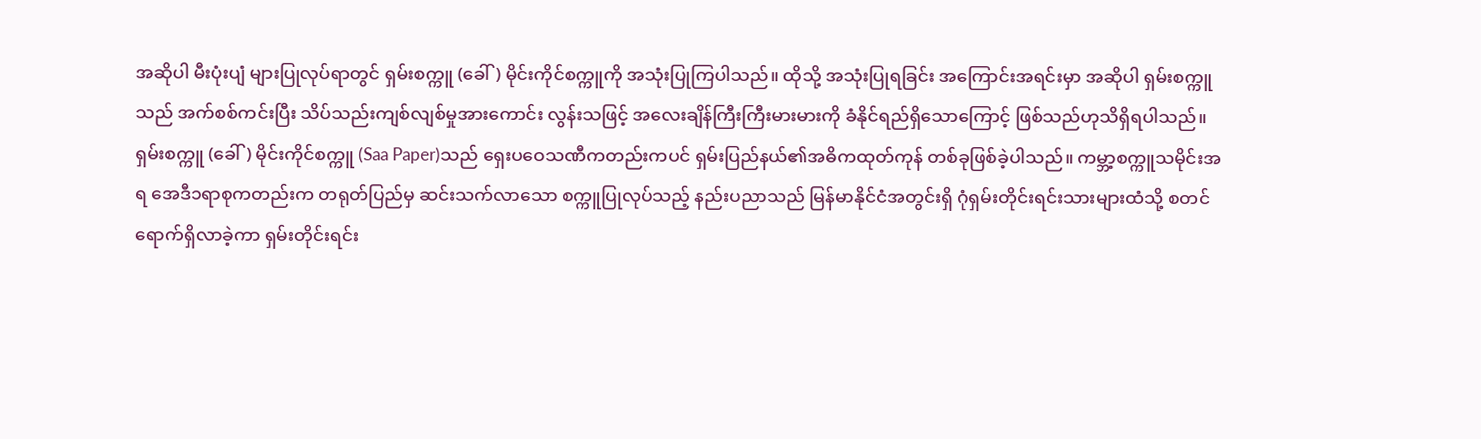အဆိုပါ မီးပုံးပျံ များပြုလုပ်ရာတွင် ရှမ်းစက္ကူ (ခေါ်) မိုင်းကိုင်စက္ကူကို အသုံးပြုကြပါသည်။ ထိုသို့ အသုံးပြုရခြင်း အကြောင်းအရင်းမှာ အဆိုပါ ရှမ်းစက္ကူသည် အက်စစ်ကင်းပြီး သိပ်သည်းကျစ်လျစ်မှုအားကောင်း လွန်းသဖြင့် အလေးချိန်ကြီးကြီးမားမားကို ခံနိုင်ရည်ရှိသောကြောင့် ဖြစ်သည်ဟုသိရှိရပါသည်။
ရှမ်းစက္ကူ (ခေါ်) မိုင်းကိုင်စက္ကူ (Saa Paper)သည် ရှေးပဝေသဏီကတည်းကပင် ရှမ်းပြည်နယ်၏အဓိကထုတ်ကုန် တစ်ခုဖြစ်ခဲ့ပါသည်။ ကမ္ဘာ့စက္ကူသမိုင်းအရ အေဒီ၁ရာစုကတည်းက တရုတ်ပြည်မှ ဆင်းသက်လာသော စက္ကူပြုလုပ်သည့် နည်းပညာသည် မြန်မာနိုင်ငံအတွင်းရှိ ဂုံရှမ်းတိုင်းရင်းသားများထံသို့ စတင်ရောက်ရှိလာခဲ့ကာ ရှမ်းတိုင်းရင်း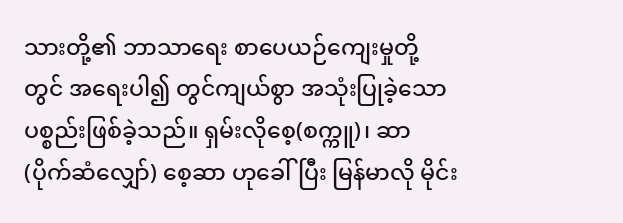သားတို့၏ ဘာသာရေး စာပေယဉ်ကျေးမှုတို့တွင် အရေးပါ၍ တွင်ကျယ်စွာ အသုံးပြုခဲ့သော ပစ္စည်းဖြစ်ခဲ့သည်။ ရှမ်းလိုစေ့(စက္ကူ)၊ ဆာ (ပိုက်ဆံလျှော်) စေ့ဆာ ဟုခေါ်ပြီး မြန်မာလို မိုင်း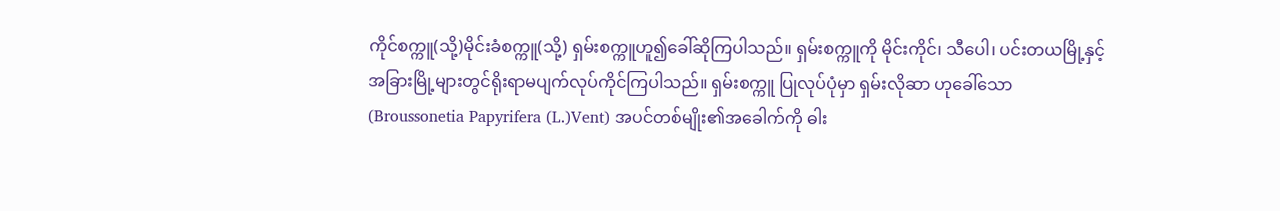ကိုင်စက္ကူ(သို့)မိုင်းခံစက္ကူ(သို့) ရှမ်းစက္ကူဟူ၍ခေါ်ဆိုကြပါသည်။ ရှမ်းစက္ကူကို မိုင်းကိုင်၊ သီပေါ၊ ပင်းတယမြို့နှင့် အခြားမြို့များတွင်ရိုးရာမပျက်လုပ်ကိုင်ကြပါသည်။ ရှမ်းစက္ကူ ပြုလုပ်ပုံမှာ ရှမ်းလိုဆာ ဟုခေါ်သော (Broussonetia Papyrifera (L.)Vent) အပင်တစ်မျိုး၏အခေါက်ကို ဓါး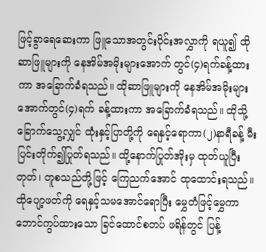ဖြင့်ခွာရေဆေးကာ ဖြူသောအတွင်းပိုင်းအလွှာကို ရယူ၍ ထိုဆာဖြူများကို နေအိမ်အမိုးများအောက် တွင်(၄)ရက်ခန့်ထားကာ အခြောက်ခံရသည်။ ထိုဆာဖြူများကို နေအိမ်အမိုးများအောက်တွင်(၄)ရက် ခန့်ထားကာ အခြောက်ခံရသည်။ ထိုသို့ခြောက်သွေ့လျှင် ထုံးနှင့်ပြာတို့ကို ရေနှင့်ရောကာ(၂)နာရီခန့် မီးပြင်းတိုက်၍ပြုတ်ရသည်။ ထို့နောက်ပြုတ်အိုးမှ ထုတ်ယူပြီး တုတ်၊ တူစသည်တို့ဖြင့် ကြေညက်အောင် ထုထောင်းရသည်။ ထိုပျော့ဖတ်ကို ရေနှင့်သမအောင်ရောပြီး မွှေတံဖြင့်မွှေကာ ဘောင်ကွပ်ထားသော ခြင်ထောင်စတပ် ဖရိန်တွင် ပြန့်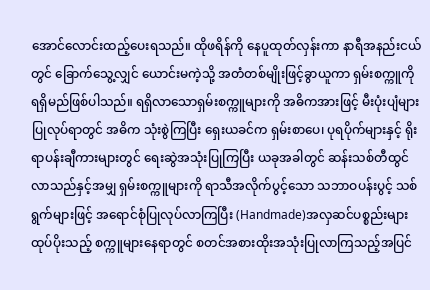အောင်လောင်းထည့်ပေးရသည်။ ထိုဖရိန်ကို နေပူထုတ်လှန်းကာ နာရီအနည်းငယ်တွင် ခြောက်သွေ့လျှင် ယောင်းမကဲ့သို့ အတံတစ်မျိုးဖြင့်ခွာယူကာ ရှမ်းစက္ကူကို ရရှိမည်ဖြစ်ပါသည်။ ရရှိလာသောရှမ်းစက္ကူများကို အဓိကအားဖြင့် မီးပုံးပျံများပြုလုပ်ရာတွင် အဓိက သုံးစွဲကြပြီး ရှေးယခင်က ရှမ်းစာပေ၊ ပုရပိုက်များနှင့် ရိုးရာပန်းချီကားများတွင် ရေးဆွဲအသုံးပြုကြပြီး ယခုအခါတွင် ဆန်းသစ်တီထွင်လာသည်နှင့်အမျှ ရှမ်းစက္ကူများကို ရာသီအလိုက်ပွင့်သော သဘာဝပန်းပွင့် သစ်ရွက်များဖြင့် အရောင်စုံပြုလုပ်လာကြပြီး (Handmade)အလှဆင်ပစ္စည်းများထုပ်ပိုးသည့် စက္ကူများနေရာတွင် စတင်အစားထိုးအသုံးပြုလာကြသည့်အပြင်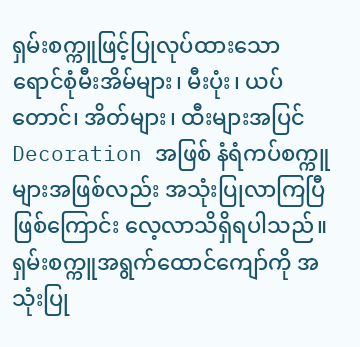ရှမ်းစက္ကူဖြင့်ပြုလုပ်ထားသော ရောင်စုံမီးအိမ်များ၊ မီးပုံး၊ ယပ်တောင်၊ အိတ်များ၊ ထီးများအပြင် Decoration အဖြစ် နံရံကပ်စက္ကူများအဖြစ်လည်း အသုံးပြုလာကြပြီဖြစ်ကြောင်း လေ့လာသိရှိရပါသည်။
ရှမ်းစက္ကူအရွက်ထောင်ကျော်ကို အသုံးပြု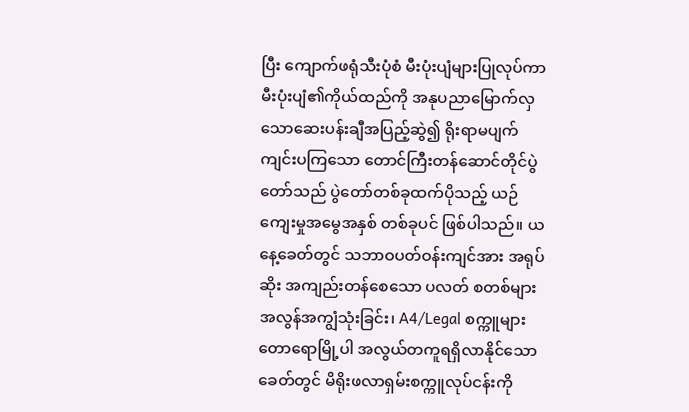ပြီး ကျောက်ဖရုံသီးပုံစံ မီးပုံးပျံများပြုလုပ်ကာ မီးပုံးပျံ၏ကိုယ်ထည်ကို အနုပညာမြောက်လှသောဆေးပန်းချီအပြည့်ဆွဲ၍ ရိုးရာမပျက် ကျင်းပကြသော တောင်ကြီးတန်ဆောင်တိုင်ပွဲတော်သည် ပွဲတော်တစ်ခုထက်ပိုသည့် ယဉ်ကျေးမှုအမွေအနှစ် တစ်ခုပင် ဖြစ်ပါသည်။ ယနေ့ခေတ်တွင် သဘာဝပတ်ဝန်းကျင်အား အရုပ်ဆိုး အကျည်းတန်စေသော ပလတ် စတစ်များ အလွန်အကျွံသုံးခြင်း၊ A4/Legal စက္ကူများ တောရောမြို့ပါ အလွယ်တကူရရှိလာနိုင်သောခေတ်တွင် မိရိုးဖလာရှမ်းစက္ကူလုပ်ငန်းကို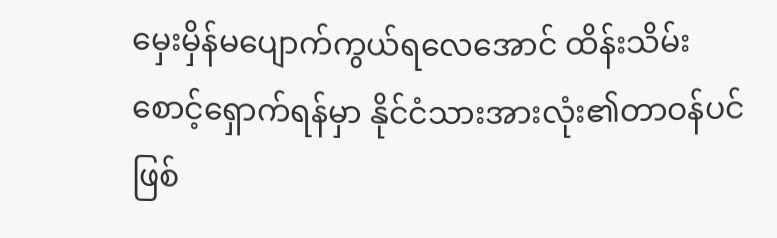မှေးမှိန်မပျောက်ကွယ်ရလေအောင် ထိန်းသိမ်းစောင့်ရှောက်ရန်မှာ နိုင်ငံသားအားလုံး၏တာဝန်ပင်ဖြစ်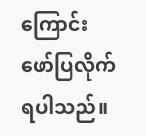ကြောင်း ဖော်ပြလိုက်ရပါသည်။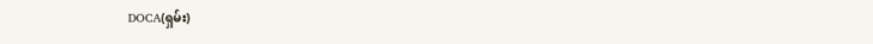DOCA(ရှမ်း)